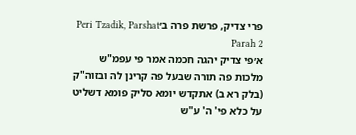פרי צדיק, פרשת פרה ב׳Peri Tzadik, Parshat Parah 2
א׳פי צדיק יהגה חכמה אמר פי עפמ"ש מלכות פה תורה שבעל פה קרינן לה ובזוה"ק (בלק רא ב) אתקדש יומא סליק פומא דשליט על כלא פי' ה' ע"ש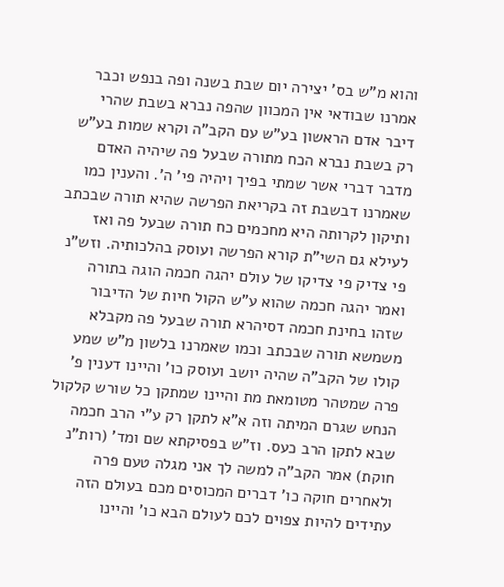והוא מ"ש בס' יצירה יום שבת בשנה ופה בנפש וכבר אמרנו שבודאי אין המכוון שהפה נברא בשבת שהרי דיבר אדם הראשון בע"ש עם הקב"ה וקרא שמות בע"ש רק בשבת נברא הכח מתורה שבעל פה שיהיה האדם מדבר דברי אשר שמתי בפיך ויהיה פי' ה'. והענין כמו שאמרנו דבשבת זה בקריאת הפרשה שהיא תורה שבכתב ותיקון לקרותה היא מחכמים כח תורה שבעל פה ואז לעילא גם השי"ת קורא הפרשה ועוסק בהלכותיה. וזש"נ פי צדיק פי צדיקו של עולם יהגה חכמה הוגה בתורה ואמר יהגה חכמה שהוא ע"ש הקול חיות של הדיבור שזהו בחינת חכמה דסיהרא תורה שבעל פה מקבלא משמשא תורה שבכתב וכמו שאמרנו בלשון מ"ש שמע קולו של הקב"ה שהיה יושב ועוסק כו' והיינו דענין פ' פרה שמטהר מטומאת מת והיינו שמתקן כל שורש קלקול הנחש שגרם המיתה וזה א"א לתקן רק ע"י הרב חכמה שבא לתקן הרב כעס. וז"ש בפסיקתא שם ומד' (רות"נ חוקת) אמר הקב"ה למשה לך אני מגלה טעם פרה ולאחרים חוקה כו' דברים המכוסים מכם בעולם הזה עתידים להיות צפוים לכם לעולם הבא כו' והיינו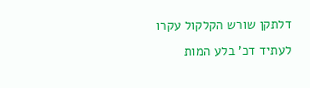דלתקן שורש הקלקול עקרו לעתיד דכ' בלע המות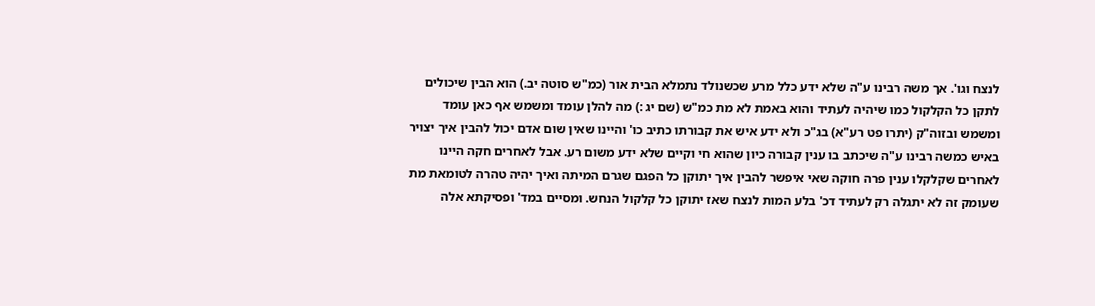לנצח וגו'. אך משה רבינו ע"ה שלא ידע כלל מרע שכשנולד נתמלא הבית אור (כמ"ש סוטה יב.) הוא הבין שיכולים לתקן כל הקלקול כמו שיהיה לעתיד והוא באמת לא מת כמ"ש (שם יג :) מה להלן עומד ומשמש אף כאן עומד ומשמש ובזוה"ק (יתרו פט רע"א) בג"כ ולא ידע איש את קבורתו כתיב כו' והיינו שאין שום אדם יכול להבין איך יצויר באיש כמשה רבינו ע"ה שיכתב בו ענין קבורה כיון שהוא חי וקיים שלא ידע משום רע. אבל לאחרים חקה היינו לאחרים שקלקלו ענין פרה חוקה שאי איפשר להבין איך יתוקן כל הפגם שגרם המיתה ואיך יהיה טהרה לטומאת מת שעומק זה לא יתגלה רק לעתיד דכ' בלע המות לנצח שאז יתוקן כל קלקול הנחש. ומסיים במד' ופסיקתא אלה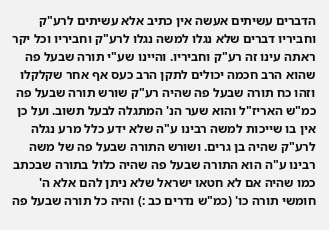הדברים עשיתים אעשה אין כתיב אלא עשיתים לרע"ק וחביריו דברים שלא נגלו למשה נגלו לרע"ק וחביריו וכל יקר ראתה עינו זה רע"ק וחביריו. והיינו שע"י תורה שבעל פה שהוא הרב חכמה יכולים לתקן הרב כעס אף אחר שקלקלו וזהו כח תורה שבעל פה שהיה רע"ק שורש תורה שבעל פה כמ"ש האריז"ל והוא שער הנ' המתגלה לבעל תשוב. ועל כן אין בו שייכות למשה רבינו ע"ה שלא ידע כלל מרע נגלה לרע"ק שהיה בן גרים. ושורש התורה שבעל פה של משה רבינו ע"ה הוא התורה שבעל פה שהיה כלול בתורה שבכתב כמו שהיה אם לא חטאו ישראל שלא ניתן להם אלא ה' חומשי תורה כו' (כמ"ש נדרים כב :) והיה כל תורה שבעל פה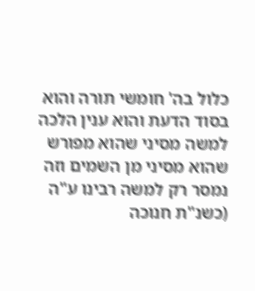כלול בה' חומשי תורה והוא בסוד הדעת והוא ענין הלכה למשה מסיני שהוא מפורש שהוא מסיני מן השמים וזה נמסר רק למשה רבינו ע"ה (כשנ"ת חנוכה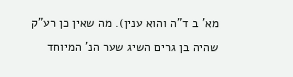מא' ב ד"ה והוא ענין). מה שאין כן רע"ק שהיה בן גרים השיג שער הנ' המיוחד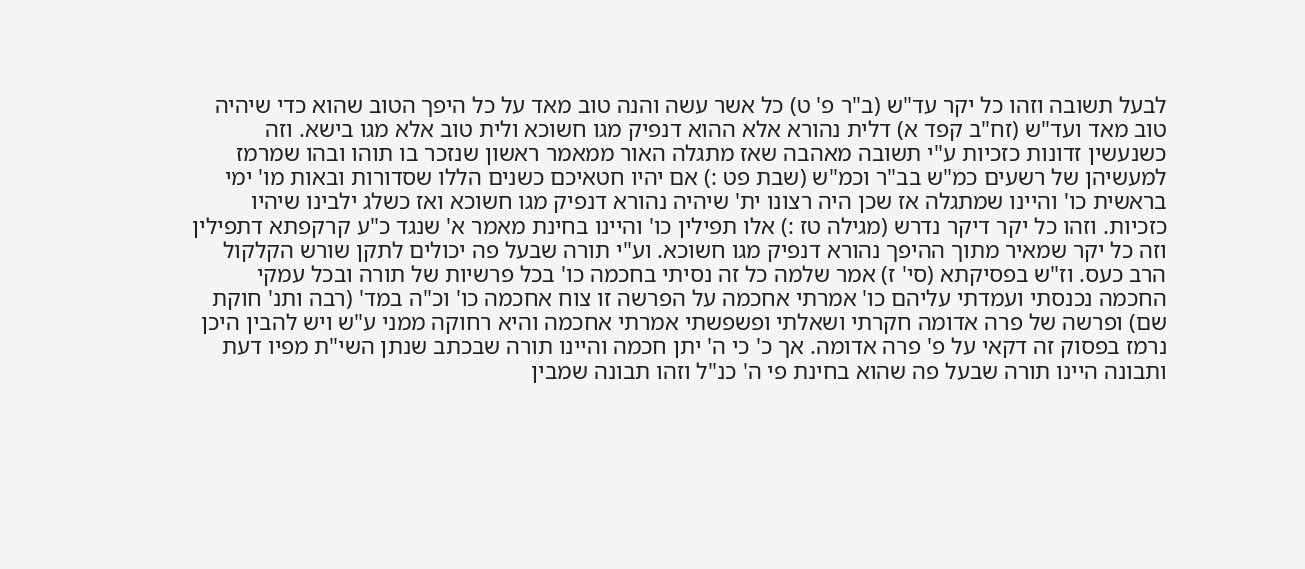לבעל תשובה וזהו כל יקר עד"ש (ב"ר פ' ט) כל אשר עשה והנה טוב מאד על כל היפך הטוב שהוא כדי שיהיה טוב מאד ועד"ש (זח"ב קפד א) דלית נהורא אלא ההוא דנפיק מגו חשוכא ולית טוב אלא מגו בישא. וזה כשנעשין זדונות כזכיות ע"י תשובה מאהבה שאז מתגלה האור ממאמר ראשון שנזכר בו תוהו ובהו שמרמז למעשיהן של רשעים כמ"ש בב"ר וכמ"ש (שבת פט :) אם יהיו חטאיכם כשנים הללו שסדורות ובאות מו' ימי בראשית כו' והיינו שמתגלה אז שכן היה רצונו ית' שיהיה נהורא דנפיק מגו חשוכא ואז כשלג ילבינו שיהיו כזכיות. וזהו כל יקר דיקר נדרש (מגילה טז :) אלו תפילין כו' והיינו בחינת מאמר א' שנגד כ"ע קרקפתא דתפילין וזה כל יקר שמאיר מתוך ההיפך נהורא דנפיק מגו חשוכא. וע"י תורה שבעל פה יכולים לתקן שורש הקלקול הרב כעס. וז"ש בפסיקתא (סי' ז) אמר שלמה כל זה נסיתי בחכמה כו' בכל פרשיות של תורה ובכל עמקי החכמה נכנסתי ועמדתי עליהם כו' אמרתי אחכמה על הפרשה זו צוח אחכמה כו' וכ"ה במד' (רבה ותנ' חוקת שם) ופרשה של פרה אדומה חקרתי ושאלתי ופשפשתי אמרתי אחכמה והיא רחוקה ממני ע"ש ויש להבין היכן נרמז בפסוק זה דקאי על פ' פרה אדומה. אך כ' כי ה' יתן חכמה והיינו תורה שבכתב שנתן השי"ת מפיו דעת ותבונה היינו תורה שבעל פה שהוא בחינת פי ה' כנ"ל וזהו תבונה שמבין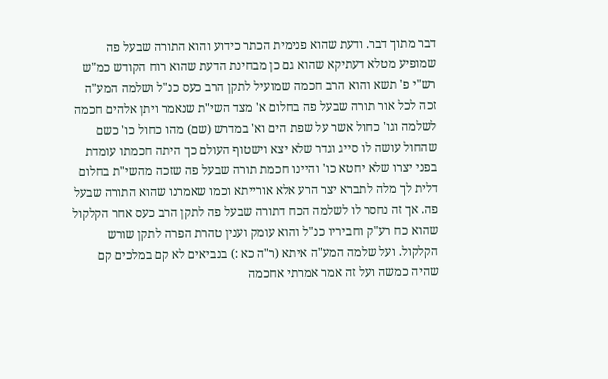דבר מתוך דבר. ודעת שהוא פנימית הכתר כידוע והוא התורה שבעל פה שמופיע מטלא דעתיקא שהוא גם כן מבחינת הדעת שהוא רוח הקודש כמ"ש רש"י פ' תשא והוא הרב חכמה שמועיל לתקן הרב כעס כנ"ל ושלמה המע"ה זכה לכל אור תורה שבעל פה בחלום א' מצד השי"ת שנאמר ויתן אלהים חכמה לשלמה וגו' כחול אשר על שפת הים וא' במדרש (שם) מהו כחול כו' כשם שהחול עושה לו סייג וגדר שלא יצא וישטוף העולם כך היתה חכמתו עומדת בפני יצרו שלא יחטא כו' והיינו חכמת תורה שבעל פה שזכה מהשי"ת בחלום דלית לך מלה לתברא יצר הרע אלא אורייתא וכמו שאמרנו שהוא התורה שבעל פה. אך זה נחסר לו לשלמה הכח דתורה שבעל פה לתקן הרב כעס אחר הקלקול שהוא כח רע"ק וחביריו כנ"ל והוא עומק וענין טהרת הפרה לתקן שורש הקלקול. ועל שלמה המע"ה איתא (ר"ה כא :) בנביאים לא קם במלכים קם שהיה כמשה ועל זה אמר אמרתי אחכמה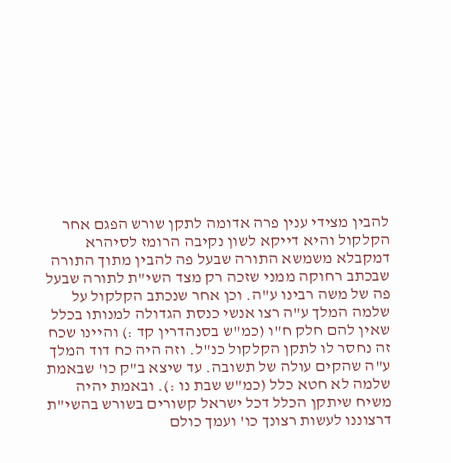להבין מצידי ענין פרה אדומה לתקן שורש הפגם אחר הקלקול והיא דייקא לשון נקיבה הרומז לסיהרא דמקבלא משמשא התורה שבעל פה להבין מתוך התורה שבכתב רחוקה ממני שזכה רק מצד השי"ת לתורה שבעל פה של משה רבינו ע"ה. וכן אחר שנכתב הקלקול על שלמה המלך ע"ה רצו אנשי כנסת הגדולה למנותו בכלל שאין להם חלק ח"ו (כמ"ש בסנהדרין קד :) והיינו שכח זה נחסר לו לתקן הקלקול כנ"ל. וזה היה כח דוד המלך ע"ה שהקים עולה של תשובה. עד שיצא ב"ק כו' שבאמת שלמה לא חטא כלל (כמ"ש שבת נו :). ובאמת יהיה משיח שיתקן הכלל דכל ישראל קשורים בשורש בהשי"ת דרצוננו לעשות רצונך כו' ועמך כולם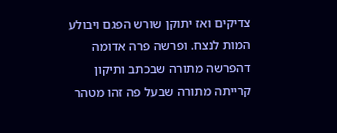צדיקים ואז יתוקן שורש הפגם ויבולע המות לנצח. ופרשה פרה אדומה דהפרשה מתורה שבכתב ותיקון קרייתה מתורה שבעל פה זהו מטהר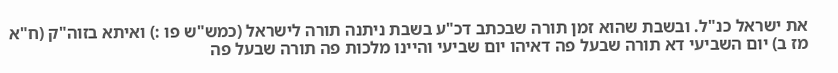את ישראל כנ"ל. ובשבת שהוא זמן תורה שבכתב דכ"ע בשבת ניתנה תורה לישראל (כמש"ש פו :) ואיתא בזוה"ק (ח"א מז ב) יום השביעי דא תורה שבעל פה דאיהו יום שביעי והיינו מלכות פה תורה שבעל פה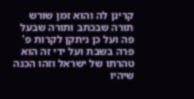קרינן לה והוא זמן שורש תורה שבכתב ותורה שבעל פה ועל כן ניתקן לקרות פ' פרה בשבת ועל ידי זה הוא טהרתו של ישראל וזהו הכנה שיהיו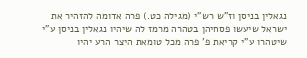נגאלין בניסן וז"ש רש"י (מגילה כט.) פרה אדומה להזהיר את ישראל שיעשו פסחיהן בטהרה מרמז לה שיהיו נגאלין בניסן ע"י שיטהרו ע"י קריאת פ' פרה מכל טומאת היצר הרע יהיו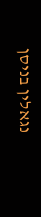נגאלין בניסן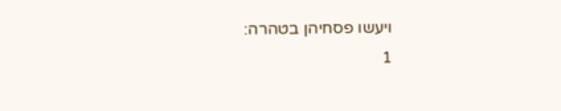ויעשו פסחיהן בטהרה:
1